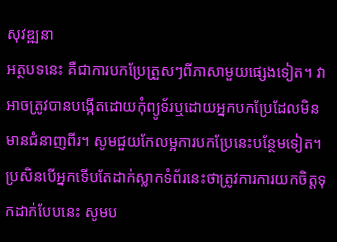សុវឌ្ឍនា
អត្ថបទនេះ គឺជាការបកប្រែត្រួសៗពីភាសាមួយផ្សេងទៀត។ វាអាចត្រូវបានបង្កើតដោយកុំព្យូទ័រឬដោយអ្នកបកប្រែដែលមិនមានជំនាញពីរ។ សូមជួយកែលម្អការបកប្រែនេះបន្ថែមទៀត។
ប្រសិនបើអ្នកទើបតែដាក់ស្លាកទំព័រនេះថាត្រូវការការយកចិត្តទុកដាក់បែបនេះ សូមប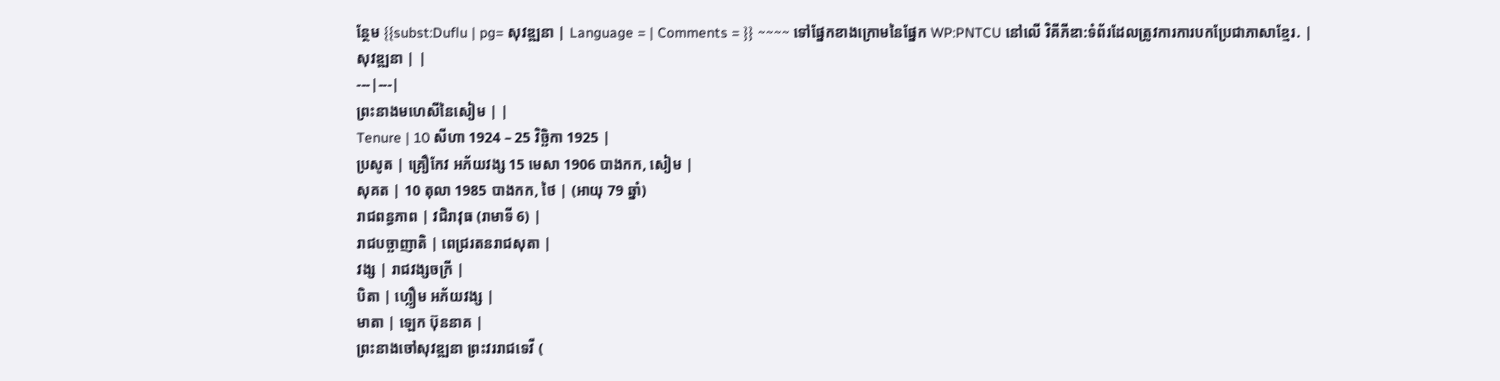ន្ថែម {{subst:Duflu | pg= សុវឌ្ឍនា | Language = | Comments = }} ~~~~ ទៅផ្នែកខាងក្រោមនៃផ្នែក WP:PNTCU នៅលើ វិគីភីឌា:ទំព័រដែលត្រូវការការបកប្រែជាភាសាខ្មែរ. |
សុវឌ្ឍនា | |
---|---|
ព្រះនាងមហេសីនៃសៀម | |
Tenure | 10 សីហា 1924 – 25 វិច្ឆិកា 1925 |
ប្រសូត | គ្រឿកែវ អភ័យវង្ស 15 មេសា 1906 បាងកក, សៀម |
សុគត | 10 តុលា 1985 បាងកក, ថៃ | (អាយុ 79 ឆ្នាំ)
រាជពន្ធភាព | វជិរាវុធ (រាមាទី 6) |
រាជបច្ឆាញាតិ | ពេជ្ររតនរាជសុតា |
វង្ស | រាជវង្សចក្រី |
បិតា | ហ្លឿម អភ័យវង្ស |
មាតា | ឡេក ប៊ុននាគ |
ព្រះនាងចៅសុវឌ្ឍនា ព្រះវររាជទេវី (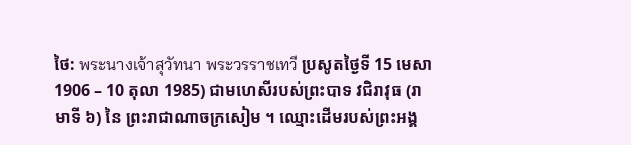ថៃ: พระนางเจ้าสุวัทนา พระวรราชเทวี ប្រសូតថ្ងៃទី 15 មេសា 1906 – 10 តុលា 1985) ជាមហេសីរបស់ព្រះបាទ វជិរាវុធ (រាមាទី ៦) នៃ ព្រះរាជាណាចក្រសៀម ។ ឈ្មោះដើមរបស់ព្រះអង្គ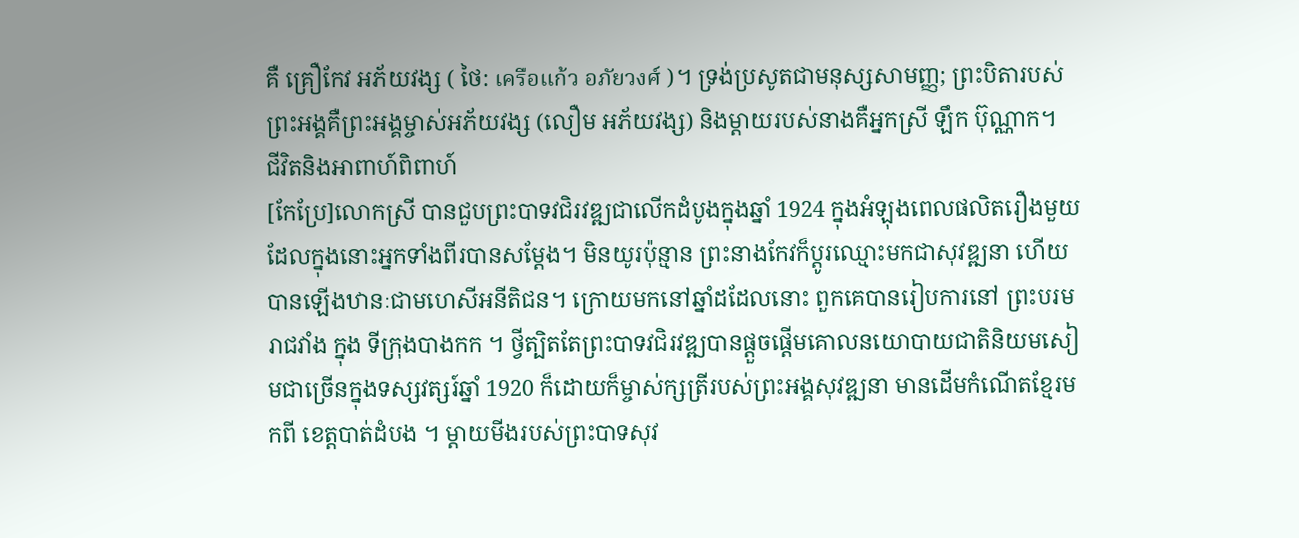គឺ គ្រឿកែវ អភ័យវង្ស ( ថៃ: เครือแก้ว อภัยวงศ์ )។ ទ្រង់ប្រសូតជាមនុស្សសាមញ្ញ; ព្រះបិតារបស់ព្រះអង្គគឺព្រះអង្គម្ចាស់អភ័យវង្ស (លឿម អភ័យវង្ស) និងម្ដាយរបស់នាងគឺអ្នកស្រី ឡឹក ប៊ុណ្ណាក។
ជីវិតនិងអាពាហ៍ពិពាហ៍
[កែប្រែ]លោកស្រី បានជួបព្រះបាទវជិរវឌ្ឍជាលើកដំបូងក្នុងឆ្នាំ 1924 ក្នុងអំឡុងពេលផលិតរឿងមួយ ដែលក្នុងនោះអ្នកទាំងពីរបានសម្តែង។ មិនយូរប៉ុន្មាន ព្រះនាងកែវក៏ប្តូរឈ្មោះមកជាសុវឌ្ឍនា ហើយបានឡើងឋានៈជាមហេសីអនីតិជន។ ក្រោយមកនៅឆ្នាំដដែលនោះ ពួកគេបានរៀបការនៅ ព្រះបរមរាជវាំង ក្នុង ទីក្រុងបាងកក ។ ថ្វីត្បិតតែព្រះបាទវជិរវឌ្ឍបានផ្តួចផ្តើមគោលនយោបាយជាតិនិយមសៀមជាច្រើនក្នុងទស្សវត្សរ៍ឆ្នាំ 1920 ក៏ដោយក៏ម្ចាស់ក្សត្រីរបស់ព្រះអង្គសុវឌ្ឍនា មានដើមកំណើតខ្មែរមកពី ខេត្តបាត់ដំបង ។ ម្តាយមីងរបស់ព្រះបាទសុវ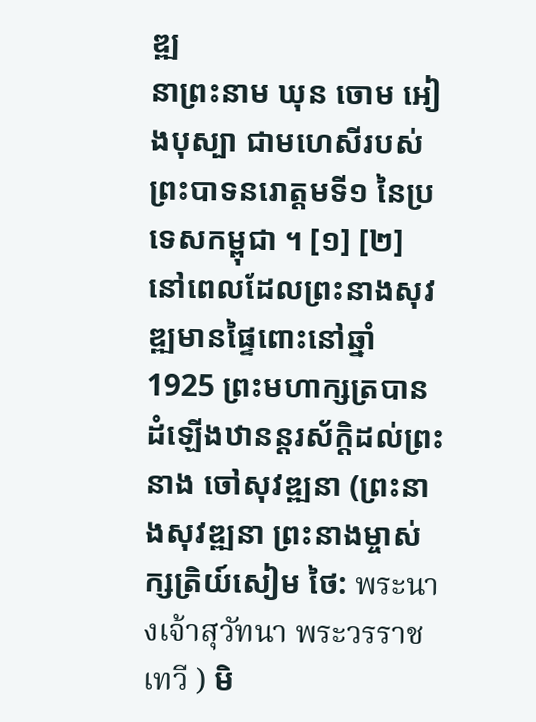ឌ្ឍ
នាព្រះនាម ឃុន ចោម អៀងបុស្បា ជាមហេសីរបស់ ព្រះបាទនរោត្តមទី១ នៃប្រទេសកម្ពុជា ។ [១] [២]
នៅពេលដែលព្រះនាងសុវឌ្ឍមានផ្ទៃពោះនៅឆ្នាំ 1925 ព្រះមហាក្សត្របានដំឡើងឋានន្តរស័ក្តិដល់ព្រះនាង ចៅសុវឌ្ឍនា (ព្រះនាងសុវឌ្ឍនា ព្រះនាងម្ចាស់ក្សត្រិយ៍សៀម ថៃ: พระนางเจ้าสุวัทนา พระวรราชเทวี ) មិ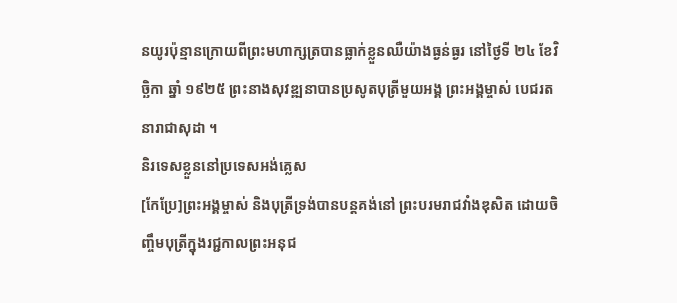នយូរប៉ុន្មានក្រោយពីព្រះមហាក្សត្របានធ្លាក់ខ្លួនឈឺយ៉ាងធ្ងន់ធ្ងរ នៅថ្ងៃទី ២៤ ខែវិច្ឆិកា ឆ្នាំ ១៩២៥ ព្រះនាងសុវឌ្ឍនាបានប្រសូតបុត្រីមួយអង្គ ព្រះអង្គម្ចាស់ បេជរតនារាជាសុដា ។
និរទេសខ្លួននៅប្រទេសអង់គ្លេស
[កែប្រែ]ព្រះអង្គម្ចាស់ និងបុត្រីទ្រង់បានបន្តគង់នៅ ព្រះបរមរាជវាំងឌុសិត ដោយចិញ្ចឹមបុត្រីក្នុងរជ្ជកាលព្រះអនុជ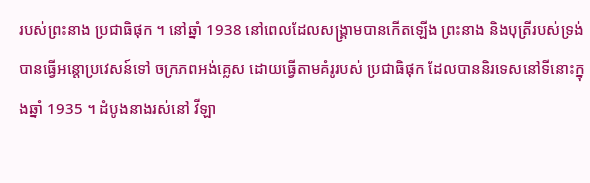របស់ព្រះនាង ប្រជាធិផុក ។ នៅឆ្នាំ 1938 នៅពេលដែលសង្រ្គាមបានកើតឡើង ព្រះនាង និងបុត្រីរបស់ទ្រង់បានធ្វើអន្តោប្រវេសន៍ទៅ ចក្រភពអង់គ្លេស ដោយធ្វើតាមគំរូរបស់ ប្រជាធិផុក ដែលបាននិរទេសនៅទីនោះក្នុងឆ្នាំ 1935 ។ ដំបូងនាងរស់នៅ វីឡា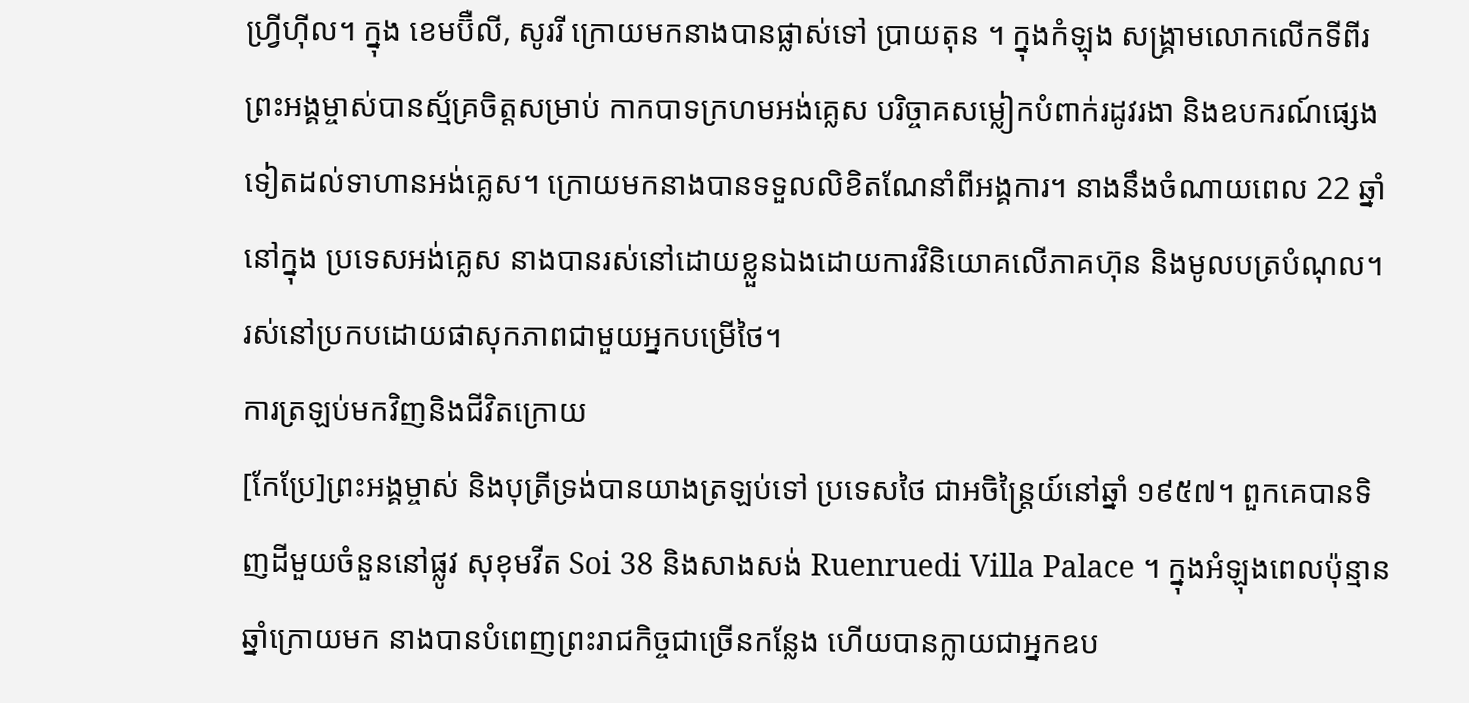ហ្វ្រីហ៊ីល។ ក្នុង ខេមប៊ឺលី, សូររី ក្រោយមកនាងបានផ្លាស់ទៅ ប្រាយតុន ។ ក្នុងកំឡុង សង្គ្រាមលោកលើកទីពីរ ព្រះអង្គម្ចាស់បានស្ម័គ្រចិត្តសម្រាប់ កាកបាទក្រហមអង់គ្លេស បរិច្ចាគសម្លៀកបំពាក់រដូវរងា និងឧបករណ៍ផ្សេងទៀតដល់ទាហានអង់គ្លេស។ ក្រោយមកនាងបានទទួលលិខិតណែនាំពីអង្គការ។ នាងនឹងចំណាយពេល 22 ឆ្នាំនៅក្នុង ប្រទេសអង់គ្លេស នាងបានរស់នៅដោយខ្លួនឯងដោយការវិនិយោគលើភាគហ៊ុន និងមូលបត្របំណុល។ រស់នៅប្រកបដោយផាសុកភាពជាមួយអ្នកបម្រើថៃ។
ការត្រឡប់មកវិញនិងជីវិតក្រោយ
[កែប្រែ]ព្រះអង្គម្ចាស់ និងបុត្រីទ្រង់បានយាងត្រឡប់ទៅ ប្រទេសថៃ ជាអចិន្ត្រៃយ៍នៅឆ្នាំ ១៩៥៧។ ពួកគេបានទិញដីមួយចំនួននៅផ្លូវ សុខុមវីត Soi 38 និងសាងសង់ Ruenruedi Villa Palace ។ ក្នុងអំឡុងពេលប៉ុន្មានឆ្នាំក្រោយមក នាងបានបំពេញព្រះរាជកិច្ចជាច្រើនកន្លែង ហើយបានក្លាយជាអ្នកឧប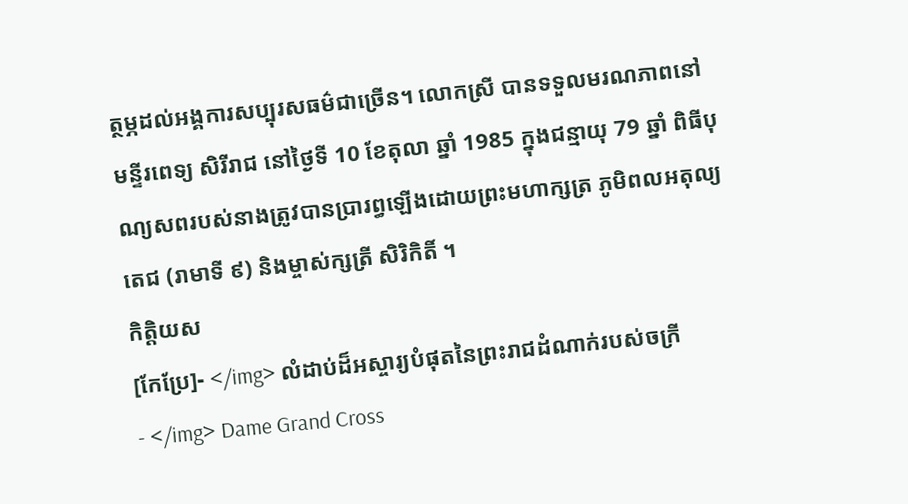ត្ថម្ភដល់អង្គការសប្បុរសធម៌ជាច្រើន។ លោកស្រី បានទទួលមរណភាពនៅមន្ទីរពេទ្យ សិរីរាជ នៅថ្ងៃទី 10 ខែតុលា ឆ្នាំ 1985 ក្នុងជន្មាយុ 79 ឆ្នាំ ពិធីបុណ្យសពរបស់នាងត្រូវបានប្រារព្ធឡើងដោយព្រះមហាក្សត្រ ភូមិពលអតុល្យតេជ (រាមាទី ៩) និងម្ចាស់ក្សត្រី សិរិកិតិ៍ ។
កិត្តិយស
[កែប្រែ]- </img> លំដាប់ដ៏អស្ចារ្យបំផុតនៃព្រះរាជដំណាក់របស់ចក្រី
- </img> Dame Grand Cross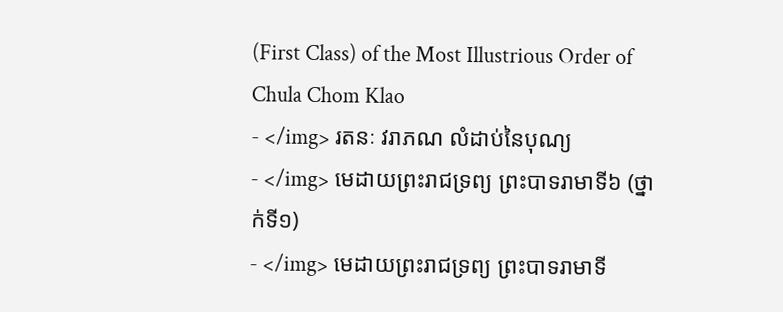(First Class) of the Most Illustrious Order of Chula Chom Klao
- </img> រតនៈ វរាភណ លំដាប់នៃបុណ្យ
- </img> មេដាយព្រះរាជទ្រព្យ ព្រះបាទរាមាទី៦ (ថ្នាក់ទី១)
- </img> មេដាយព្រះរាជទ្រព្យ ព្រះបាទរាមាទី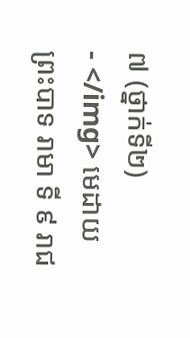៧ (ថ្នាក់ទី២)
- </img> មេដាយ ព្រះបាទ រាមា ទី ៩ រាជ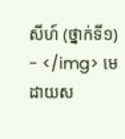សីហ៍ (ថ្នាក់ទី១)
- </img> មេដាយស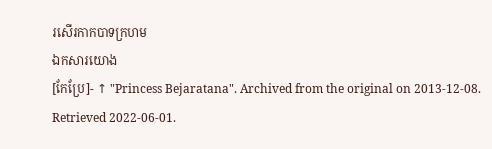រសើរកាកបាទក្រហម
ឯកសារយោង
[កែប្រែ]- ↑ "Princess Bejaratana". Archived from the original on 2013-12-08. Retrieved 2022-06-01.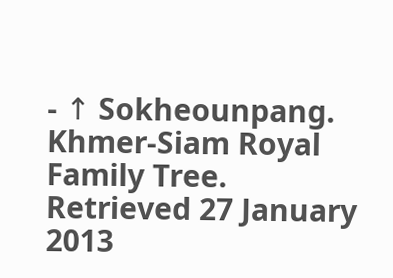- ↑ Sokheounpang. Khmer-Siam Royal Family Tree. Retrieved 27 January 2013